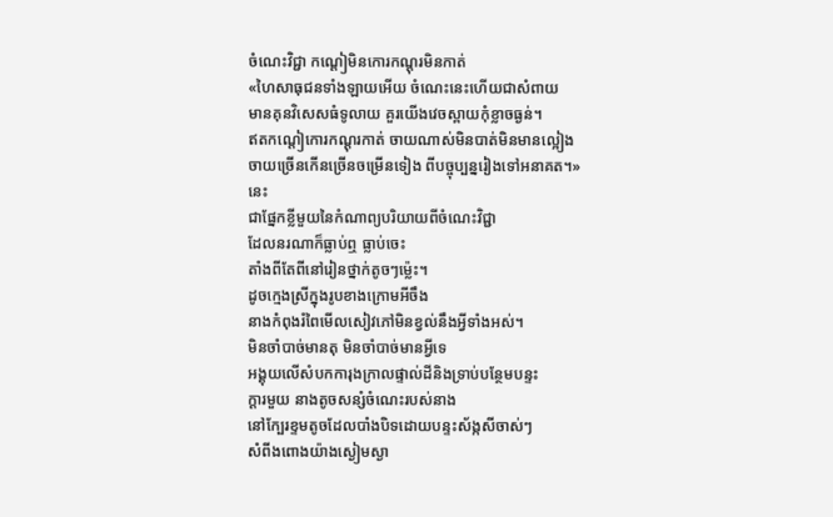ចំណេះវិជ្ជា កណ្ដៀមិនកោរកណ្ដុរមិនកាត់
«ហៃសាធុជនទាំងឡាយអើយ ចំណេះនេះហើយជាសំពាយ
មានគុនវិសេសធំទូលាយ គួរយើងវេចស្ពាយកុំខ្លាចធ្ងន់។
ឥតកណ្ដៀកោរកណ្ដុរកាត់ ចាយណាស់មិនបាត់មិនមានល្អៀង
ចាយច្រើនកើនច្រើនចម្រើនទៀង ពីបច្ចុប្បន្នរៀងទៅអនាគត។»
នេះ
ជាផ្នែកខ្លីមួយនៃកំណាព្យបរិយាយពីចំណេះវិជ្ជា
ដែលនរណាក៏ធ្លាប់ឮ ធ្លាប់ចេះ
តាំងពីតែពីនៅរៀនថ្នាក់តូចៗម៉្លេះ។
ដូចក្មេងស្រីក្នុងរូបខាងក្រោមអីចឹង
នាងកំពុងរំពៃមើលសៀវភៅមិនខ្វល់នឹងអ្វីទាំងអស់។
មិនចាំបាច់មានតុ មិនចាំបាច់មានអ្វីទេ
អង្គុយលើសំបកការុងក្រាលផ្ទាល់ដីនិងទ្រាប់បន្ថែមបន្ទះ
ក្ដារមួយ នាងតូចសន្សំចំណេះរបស់នាង
នៅក្បែរខ្ទមតូចដែលបាំងបិទដោយបន្ទះស័ង្កសីចាស់ៗ
សំពីងពោងយ៉ាងស្ងៀមស្ងា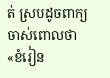ត់ ស្របដូចពាក្យចាស់ពោលថា
«ខំរៀន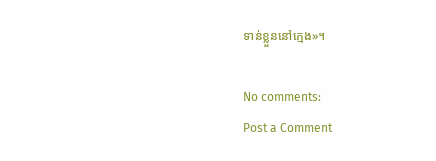ទាន់ខ្លួននៅក្មេង»។

No comments:
Post a Comment